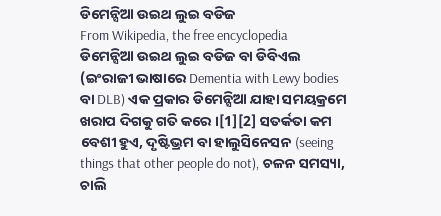ଡିମେନ୍ସିଆ ଉଇଥ ଲୁଇ ବଡିଜ
From Wikipedia, the free encyclopedia
ଡିମେନ୍ସିଆ ଉଇଥ ଲୁଇ ବଡିଜ ବା ଡିବିଏଲ (ଇଂରାଜୀ ଭାଷାରେ Dementia with Lewy bodies ବା DLB) ଏକ ପ୍ରକାର ଡିମେନ୍ସିଆ ଯାହା ସମୟକ୍ରମେ ଖରାପ ଦିଗକୁ ଗତି କରେ ।[1][2] ସତର୍କତା କମ ବେଶୀ ହୁଏ, ଦୃଷ୍ଟିଭ୍ରମ ବା ହାଲୁସିନେସନ (seeing things that other people do not), ଚଳନ ସମସ୍ୟା, ଚାଲି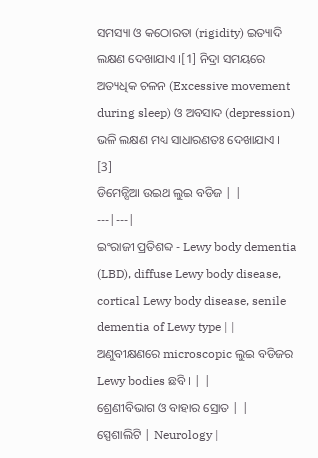ସମସ୍ୟା ଓ କଠୋରତା (rigidity) ଇତ୍ୟାଦି ଲକ୍ଷଣ ଦେଖାଯାଏ ।[1] ନିଦ୍ରା ସମୟରେ ଅତ୍ୟଧିକ ଚଳନ (Excessive movement during sleep) ଓ ଅବସାଦ (depression) ଭଳି ଲକ୍ଷଣ ମଧ୍ୟ ସାଧାରଣତଃ ଦେଖାଯାଏ । [3]
ଡିମେନ୍ସିଆ ଉଇଥ ଲୁଇ ବଡିଜ | |
---|---|
ଇଂରାଜୀ ପ୍ରତିଶବ୍ଦ - Lewy body dementia (LBD), diffuse Lewy body disease, cortical Lewy body disease, senile dementia of Lewy type | |
ଅଣୁବୀକ୍ଷଣରେ microscopic ଲୁଇ ବଡିଜର Lewy bodies ଛବି । | |
ଶ୍ରେଣୀବିଭାଗ ଓ ବାହାର ସ୍ରୋତ | |
ସ୍ପେଶାଲିଟି | Neurology |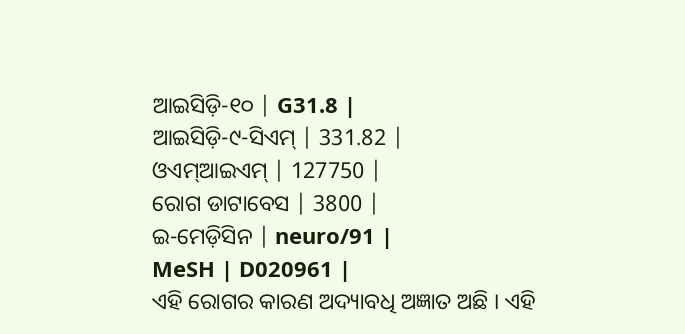ଆଇସିଡ଼ି-୧୦ | G31.8 |
ଆଇସିଡ଼ି-୯-ସିଏମ୍ | 331.82 |
ଓଏମ୍ଆଇଏମ୍ | 127750 |
ରୋଗ ଡାଟାବେସ | 3800 |
ଇ-ମେଡ଼ିସିନ | neuro/91 |
MeSH | D020961 |
ଏହି ରୋଗର କାରଣ ଅଦ୍ୟାବଧି ଅଜ୍ଞାତ ଅଛି । ଏହି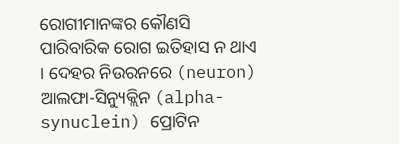ରୋଗୀମାନଙ୍କର କୌଣସି ପାରିବାରିକ ରୋଗ ଇତିହାସ ନ ଥାଏ । ଦେହର ନିଉରନରେ (neuron) ଆଲଫା-ସିନ୍ୟୁକ୍ଲିନ (alpha-synuclein) ପ୍ରୋଟିନ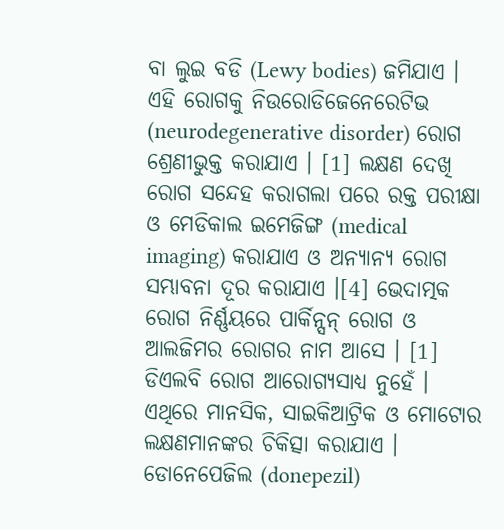ବା ଲୁଇ ବଡି (Lewy bodies) ଜମିଯାଏ । ଏହି ରୋଗକୁ ନିଉରୋଡିଜେନେରେଟିଭ (neurodegenerative disorder) ରୋଗ ଶ୍ରେଣୀଭୁକ୍ତ କରାଯାଏ । [1] ଲକ୍ଷଣ ଦେଖି ରୋଗ ସନ୍ଦେହ କରାଗଲା ପରେ ରକ୍ତ ପରୀକ୍ଷା ଓ ମେଡିକାଲ ଇମେଜିଙ୍ଗ (medical imaging) କରାଯାଏ ଓ ଅନ୍ୟାନ୍ୟ ରୋଗ ସମ୍ଭାବନା ଦୂର କରାଯାଏ ।[4] ଭେଦାତ୍ମକ ରୋଗ ନିର୍ଣ୍ଣୟରେ ପାର୍କିନ୍ସନ୍ ରୋଗ ଓ ଆଲଜିମର ରୋଗର ନାମ ଆସେ । [1]
ଡିଏଲବି ରୋଗ ଆରୋଗ୍ୟସାଧ୍ୟ ନୁହେଁ । ଏଥିରେ ମାନସିକ, ସାଇକିଆଟ୍ରିକ ଓ ମୋଟୋର ଲକ୍ଷଣମାନଙ୍କର ଚିକିତ୍ସା କରାଯାଏ । ଡୋନେପେଜିଲ (donepezil)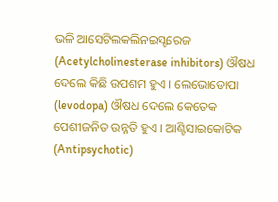ଭଳି ଆସେଟିଲକଲିନଇସ୍ଟରେଜ (Acetylcholinesterase inhibitors) ଔଷଧ ଦେଲେ କିଛି ଉପଶମ ହୁଏ । ଲେଭୋଡୋପା (levodopa) ଔଷଧ ଦେଲେ କେତେକ ପେଶୀଜନିତ ଉନ୍ନତି ହୁଏ । ଆଣ୍ଟିସାଇକୋଟିକ (Antipsychotic)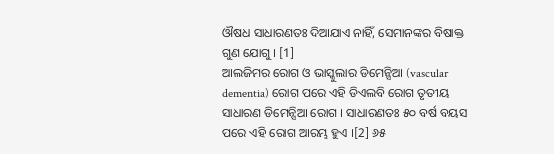ଔଷଧ ସାଧାରଣତଃ ଦିଆଯାଏ ନାହିଁ, ସେମାନଙ୍କର ବିଷାକ୍ତ ଗୁଣ ଯୋଗୁ । [1]
ଆଲଜିମର ରୋଗ ଓ ଭାସ୍କୁଲାର ଡିମେନ୍ସିଆ (vascular dementia) ରୋଗ ପରେ ଏହି ଡିଏଲବି ରୋଗ ତୃତୀୟ ସାଧାରଣ ଡିମେନ୍ସିଆ ରୋଗ । ସାଧାରଣତଃ ୫୦ ବର୍ଷ ବୟସ ପରେ ଏହି ରୋଗ ଆରମ୍ଭ ହୁଏ ।[2] ୬୫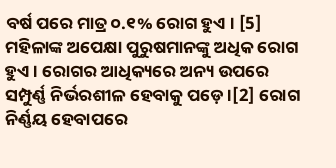ବର୍ଷ ପରେ ମାତ୍ର ୦.୧% ରୋଗ ହୁଏ । [5] ମହିଳାଙ୍କ ଅପେକ୍ଷା ପୁରୁଷମାନଙ୍କୁ ଅଧିକ ରୋଗ ହୁଏ । ରୋଗର ଆଧିକ୍ୟରେ ଅନ୍ୟ ଉପରେ ସମ୍ପୁର୍ଣ୍ଣ ନିର୍ଭରଶୀଳ ହେବାକୁ ପଡ଼େ ।[2] ରୋଗ ନିର୍ଣ୍ଣୟ ହେବାପରେ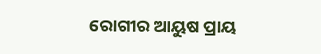ରୋଗୀର ଆୟୁଷ ପ୍ରାୟ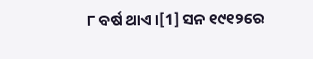୮ ବର୍ଷ ଥାଏ ।[1] ସନ ୧୯୧୨ରେ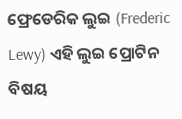ଫ୍ରେଡେରିକ ଲୁଇ (Frederic Lewy) ଏହି ଲୁଇ ପ୍ରୋଟିନ ବିଷୟ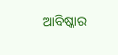ଆବିଷ୍କାର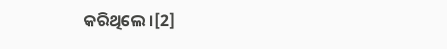କରିଥିଲେ ।[2]